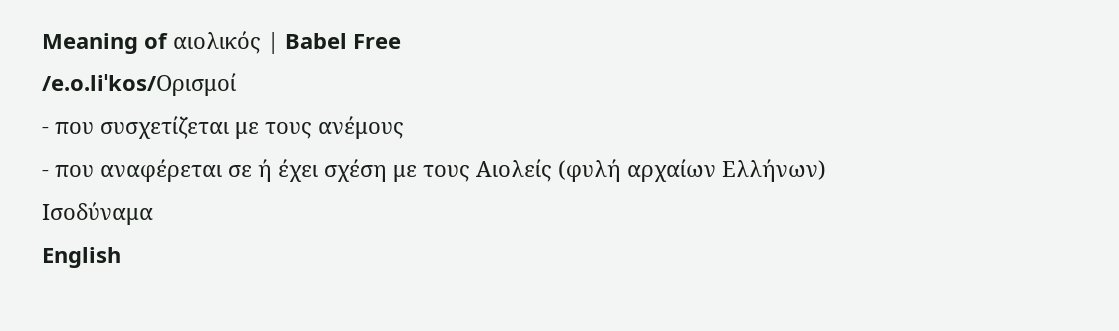Meaning of αιολικός | Babel Free
/e.o.liˈkos/Ορισμοί
- που συσχετίζεται με τους ανέμους
- που αναφέρεται σε ή έχει σχέση με τους Aιολείς (φυλή αρχαίων Ελλήνων)
Ισοδύναμα
English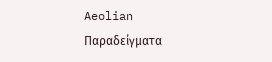Aeolian
Παραδείγματα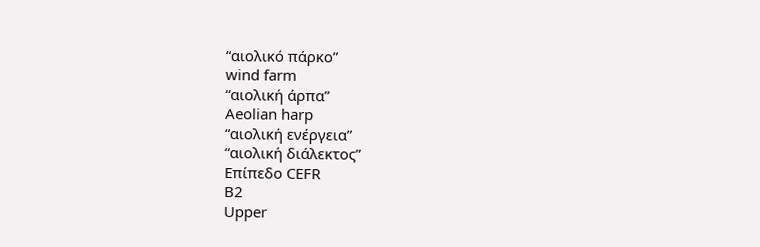“αιολικό πάρκο”
wind farm
“αιολική άρπα”
Aeolian harp
“αιολική ενέργεια”
“αιολική διάλεκτος”
Επίπεδο CEFR
B2
Upper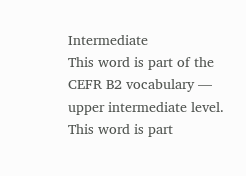Intermediate
This word is part of the CEFR B2 vocabulary — upper intermediate level.
This word is part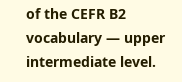of the CEFR B2 vocabulary — upper intermediate level.